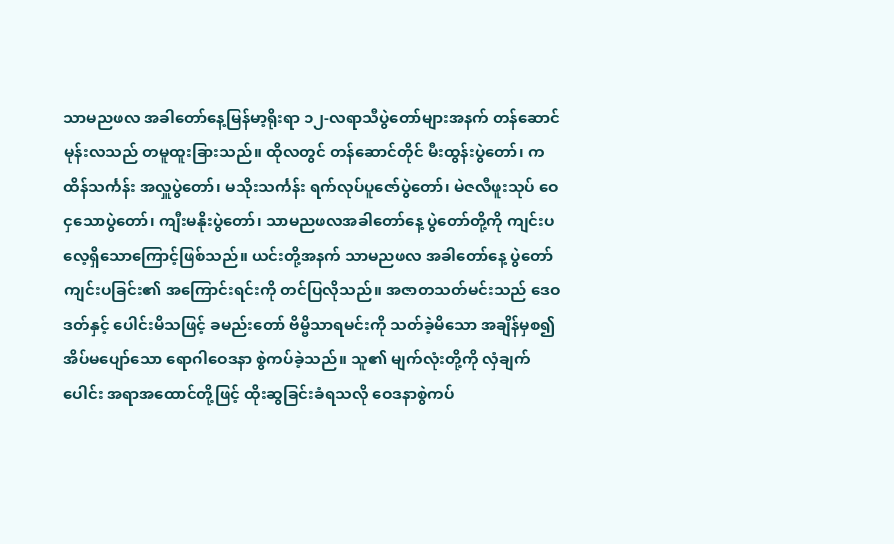သာမညဖလ အခါတော်နေ့မြန်မာ့ရိုးရာ ၁၂-လရာသီပွဲတော်များအနက် တန်ဆောင်မုန်းလသည် တမူထူးခြားသည်။ ထိုလတွင် တန်ဆောင်တိုင် မီးထွန်းပွဲတော်၊ ကထိန်သင်္ကန်း အလှူပွဲတော်၊ မသိုးသင်္ကန်း ရက်လုပ်ပူဇော်ပွဲတော်၊ မဲဇလီဖူးသုပ် ဝေငှသောပွဲတော်၊ ကျီးမနိုးပွဲတော်၊ သာမညဖလအခါတော်နေ့ ပွဲတော်တို့ကို ကျင်းပလေ့ရှိသောကြောင့်ဖြစ်သည်။ ယင်းတို့အနက် သာမညဖလ အခါတော်နေ့ ပွဲတော် ကျင်းပခြင်း၏ အကြောင်းရင်းကို တင်ပြလိုသည်။ အဇာတသတ်မင်းသည် ဒေဝဒတ်နှင့် ပေါင်းမိသဖြင့် ခမည်းတော် ဗိမ္ဗိသာရမင်းကို သတ်ခဲ့မိသော အချိန်မှစ၍ အိပ်မပျော်သော ရောဂါဝေဒနာ စွဲကပ်ခဲ့သည်။ သူ၏ မျက်လုံးတို့ကို လှံချက်ပေါင်း အရာအထောင်တို့ဖြင့် ထိုးဆွခြင်းခံရသလို ဝေဒနာစွဲကပ်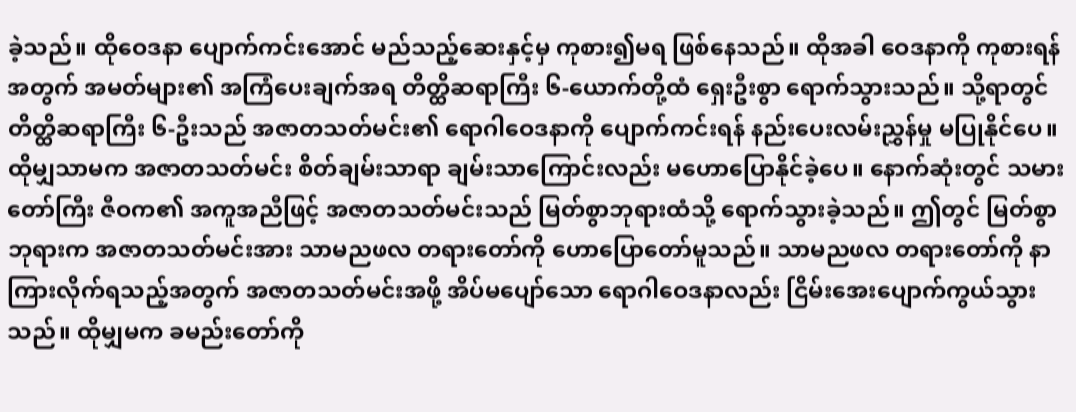ခဲ့သည်။ ထိုဝေဒနာ ပျောက်ကင်းအောင် မည်သည့်ဆေးနှင့်မှ ကုစား၍မရ ဖြစ်နေသည်။ ထိုအခါ ဝေဒနာကို ကုစားရန်အတွက် အမတ်များ၏ အကြံပေးချက်အရ တိတ္ထိဆရာကြီး ၆-ယောက်တို့ထံ ရှေးဦးစွာ ရောက်သွားသည်။ သို့ရာတွင် တိတ္ထိဆရာကြီး ၆-ဦးသည် အဇာတသတ်မင်း၏ ရောဂါဝေဒနာကို ပျောက်ကင်းရန် နည်းပေးလမ်းညွှန်မှု မပြုနိုင်ပေ။ ထိုမျှသာမက အဇာတသတ်မင်း စိတ်ချမ်းသာရာ ချမ်းသာကြောင်းလည်း မဟောပြောနိုင်ခဲ့ပေ။ နောက်ဆုံးတွင် သမားတော်ကြီး ဇီဝက၏ အကူအညီဖြင့် အဇာတသတ်မင်းသည် မြတ်စွာဘုရားထံသို့ ရောက်သွားခဲ့သည်။ ဤတွင် မြတ်စွာဘုရားက အဇာတသတ်မင်းအား သာမညဖလ တရားတော်ကို ဟောပြောတော်မူသည်။ သာမညဖလ တရားတော်ကို နာကြားလိုက်ရသည့်အတွက် အဇာတသတ်မင်းအဖို့ အိပ်မပျော်သော ရောဂါဝေဒနာလည်း ငြိမ်းအေးပျောက်ကွယ်သွားသည်။ ထိုမျှမက ခမည်းတော်ကို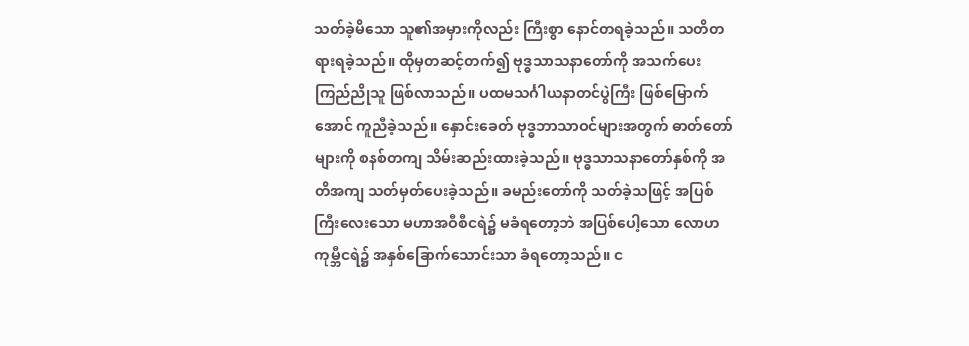သတ်ခဲ့မိသော သူ၏အမှားကိုလည်း ကြီးစွာ နောင်တရခဲ့သည်။ သတိတရားရခဲ့သည်။ ထိုမှတဆင့်တက်၍ ဗုဒ္ဓသာသနာတော်ကို အသက်ပေး ကြည်ညိုသူ ဖြစ်လာသည်။ ပထမသင်္ဂါယနာတင်ပွဲကြီး ဖြစ်မြောက်အောင် ကူညီခဲ့သည်။ နှောင်းခေတ် ဗုဒ္ဓဘာသာဝင်များအတွက် ဓာတ်တော် များကို စနစ်တကျ သိမ်းဆည်းထားခဲ့သည်။ ဗုဒ္ဓသာသနာတော်နှစ်ကို အတိအကျ သတ်မှတ်ပေးခဲ့သည်။ ခမည်းတော်ကို သတ်ခဲ့သဖြင့် အပြစ်ကြီးလေးသော မဟာအဝီစီငရဲ၌ မခံရတော့ဘဲ အပြစ်ပေါ့သော လောဟကုမ္ဘီငရဲ၌ အနှစ်ခြောက်သောင်းသာ ခံရတော့သည်။ င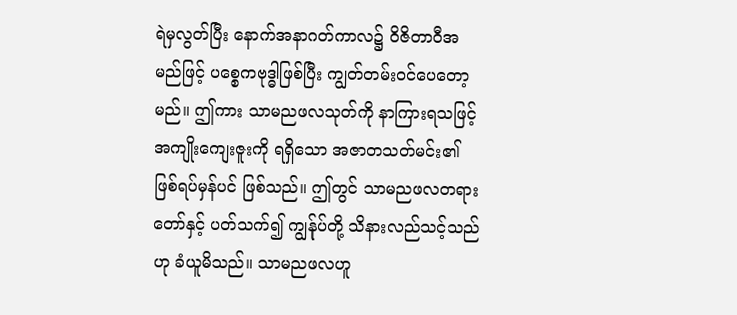ရဲမှလွတ်ပြီး နောက်အနာဂတ်ကာလ၌ ဝိဇိတာဝီအမည်ဖြင့် ပစ္စေကဗုဒ္ဓါဖြစ်ပြီး ကျွတ်တမ်းဝင်ပေတော့မည်။ ဤကား သာမညဖလသုတ်ကို နာကြားရသဖြင့် အကျိုးကျေးဇူးကို ရရှိသော အဇာတသတ်မင်း၏ ဖြစ်ရပ်မှန်ပင် ဖြစ်သည်။ ဤတွင် သာမညဖလတရားတော်နှင့် ပတ်သက်၍ ကျွန်ုပ်တို့ သိနားလည်သင့်သည်ဟု ခံယူမိသည်။ သာမညဖလဟူ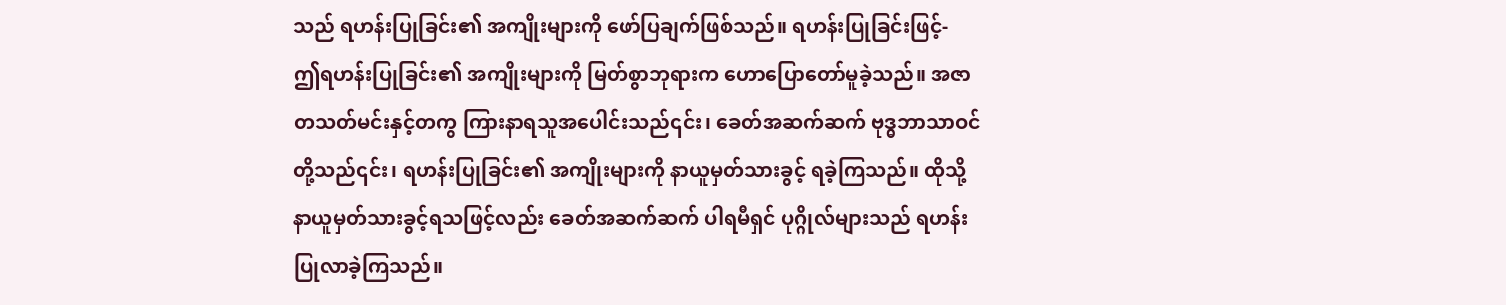သည် ရဟန်းပြုခြင်း၏ အကျိုးများကို ဖော်ပြချက်ဖြစ်သည်။ ရဟန်းပြုခြင်းဖြင့်-
ဤရဟန်းပြုခြင်း၏ အကျိုးများကို မြတ်စွာဘုရားက ဟောပြောတော်မူခဲ့သည်။ အဇာတသတ်မင်းနှင့်တကွ ကြားနာရသူအပေါင်းသည်၎င်း၊ ခေတ်အဆက်ဆက် ဗုဒ္ဓဘာသာဝင်တို့သည်၎င်း၊ ရဟန်းပြုခြင်း၏ အကျိုးများကို နာယူမှတ်သားခွင့် ရခဲ့ကြသည်။ ထိုသို့ နာယူမှတ်သားခွင့်ရသဖြင့်လည်း ခေတ်အဆက်ဆက် ပါရမီရှင် ပုဂ္ဂိုလ်များသည် ရဟန်းပြုလာခဲ့ကြသည်။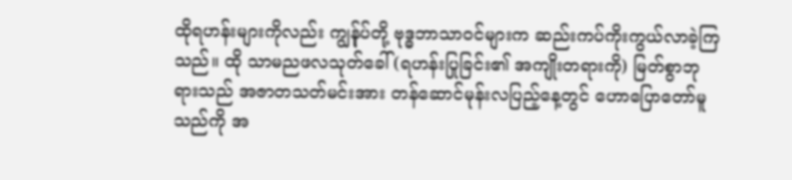ထိုရဟန်းများကိုလည်း ကျွန်ုပ်တို့ ဗုဒ္ဓဘာသာဝင်များက ဆည်းကပ်ကိုးကွယ်လာခဲ့ကြသည်။ ထို သာမညဖလသုတ်ခေါ် (ရဟန်းပြုခြင်း၏ အကျိုးတရားကို) မြတ်စွာဘုရားသည် အဇာတသတ်မင်းအား တန်ဆောင်မုန်းလပြည့်နေ့တွင် ဟောပြောတော်မူသည်ကို အ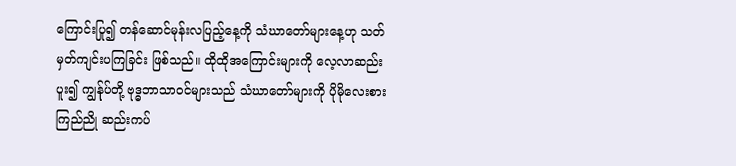ကြောင်းပြု၍ တန်ဆောင်မုန်းလပြည့်နေ့ကို သံဃာတော်များနေ့ဟု သတ်မှတ်ကျင်းပကြခြင်း ဖြစ်သည်။ ထိုထိုအကြောင်းများကို လေ့လာဆည်းပူး၍ ကျွန်ုပ်တို့ ဗုဒ္ဓဘာသာဝင်များသည် သံဃာတော်များကို ပိုမိုလေးစားကြည်ညို ဆည်းကပ်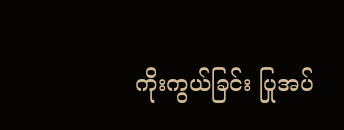ကိုးကွယ်ခြင်း ပြုအပ်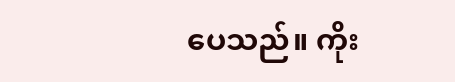ပေသည်။ ကိုး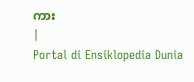ကား
|
Portal di Ensiklopedia Dunia